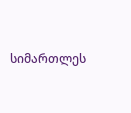სიმართლეს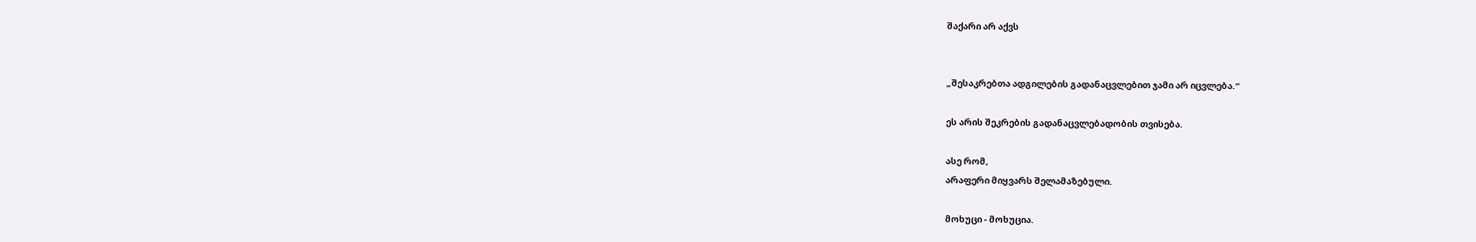შაქარი არ აქვს


„შესაკრებთა ადგილების გადანაცვლებით ჯამი არ იცვლება.“

ეს არის შეკრების გადანაცვლებადობის თვისება.

ასე რომ,
არაფერი მიყვარს შელამაზებული.

მოხუცი - მოხუცია.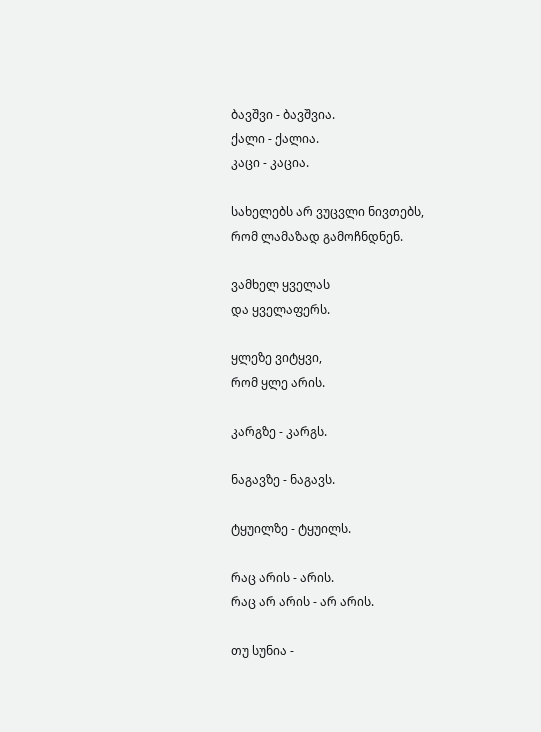ბავშვი - ბავშვია.
ქალი - ქალია.
კაცი - კაცია.

სახელებს არ ვუცვლი ნივთებს,
რომ ლამაზად გამოჩნდნენ.

ვამხელ ყველას
და ყველაფერს.

ყლეზე ვიტყვი,
რომ ყლე არის.

კარგზე - კარგს.

ნაგავზე - ნაგავს.

ტყუილზე - ტყუილს.

რაც არის - არის.
რაც არ არის - არ არის.

თუ სუნია -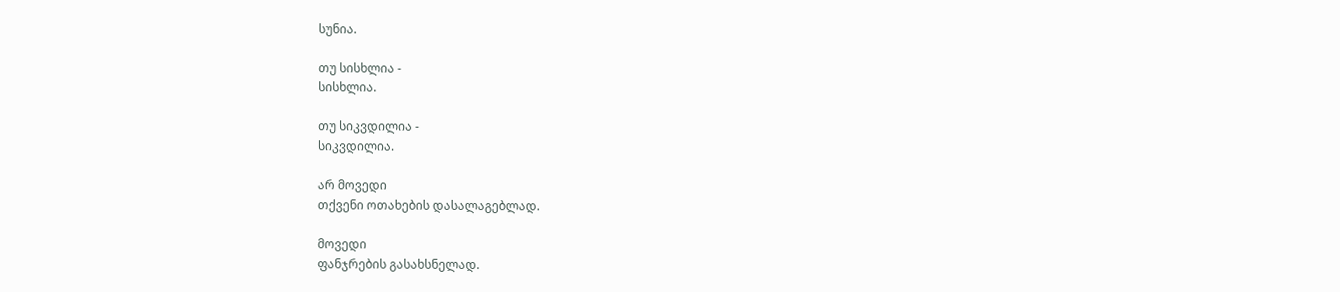სუნია.

თუ სისხლია -
სისხლია.

თუ სიკვდილია -
სიკვდილია.

არ მოვედი
თქვენი ოთახების დასალაგებლად.

მოვედი
ფანჯრების გასახსნელად.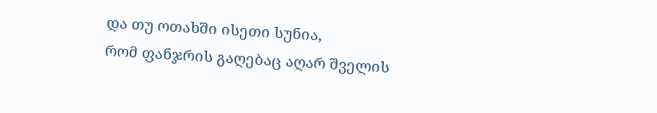და თუ ოთახში ისეთი სუნია,
რომ ფანჯრის გაღებაც აღარ შველის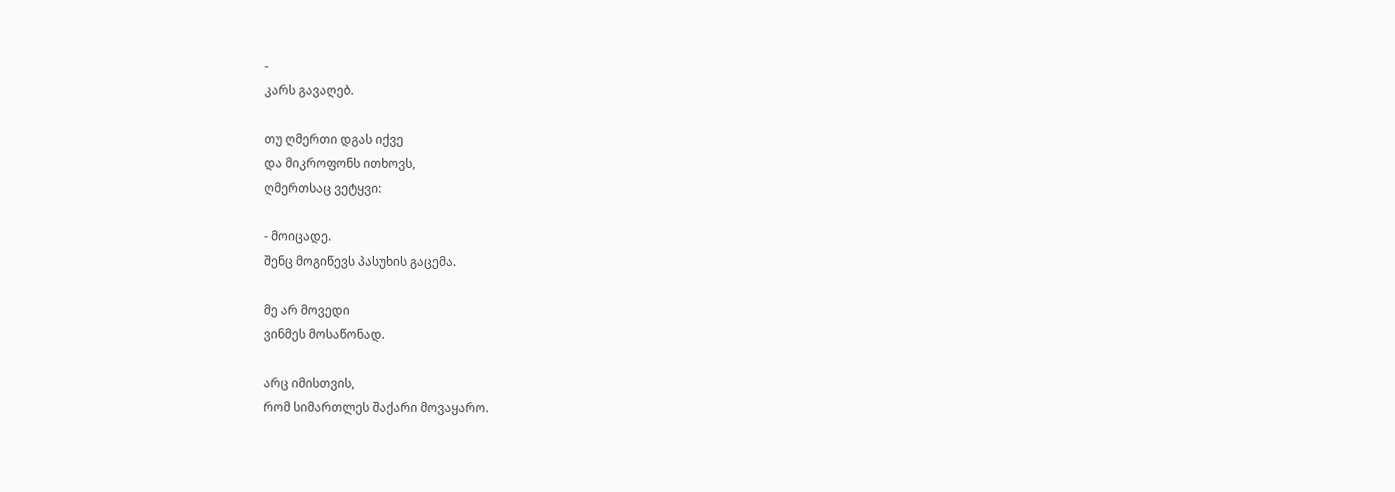-
კარს გავაღებ.

თუ ღმერთი დგას იქვე
და მიკროფონს ითხოვს,
ღმერთსაც ვეტყვი:

- მოიცადე.
შენც მოგიწევს პასუხის გაცემა.

მე არ მოვედი
ვინმეს მოსაწონად.

არც იმისთვის,
რომ სიმართლეს შაქარი მოვაყარო.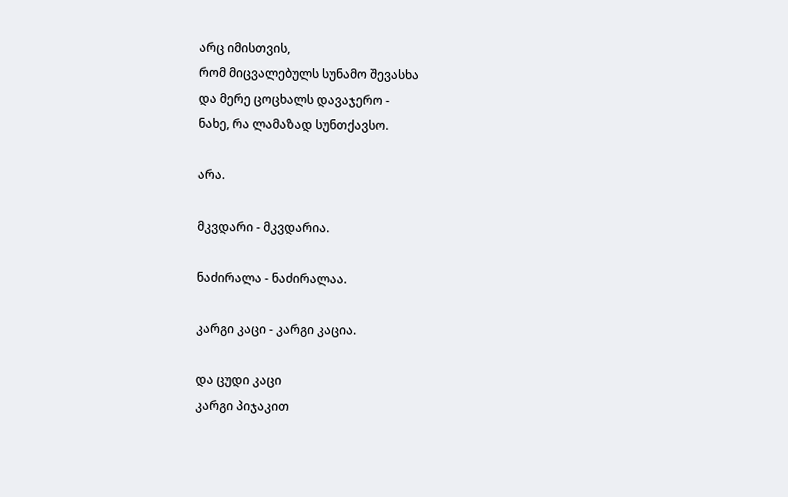არც იმისთვის,
რომ მიცვალებულს სუნამო შევასხა
და მერე ცოცხალს დავაჯერო -
ნახე, რა ლამაზად სუნთქავსო.

არა.

მკვდარი - მკვდარია.

ნაძირალა - ნაძირალაა.

კარგი კაცი - კარგი კაცია.

და ცუდი კაცი
კარგი პიჯაკით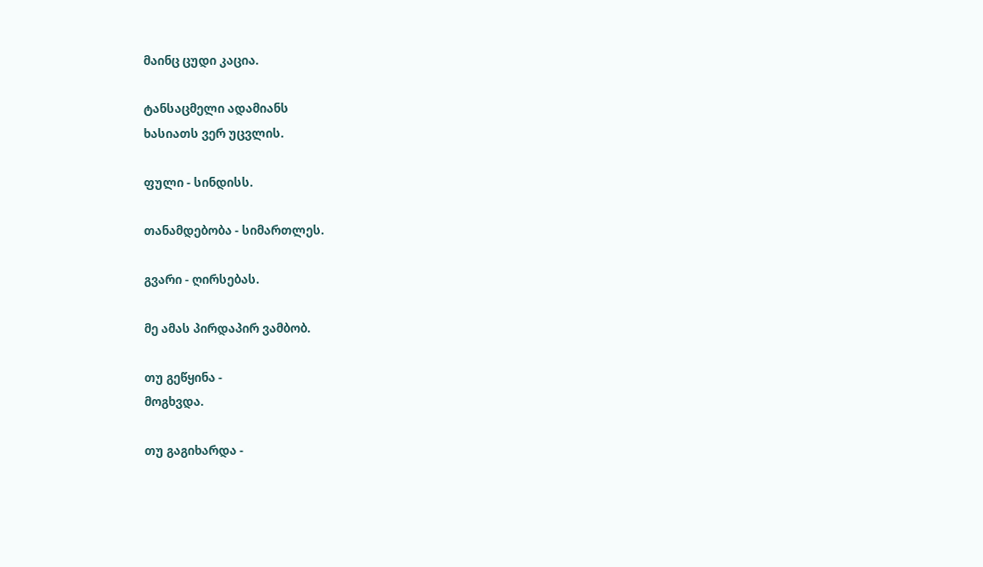მაინც ცუდი კაცია.

ტანსაცმელი ადამიანს
ხასიათს ვერ უცვლის.

ფული - სინდისს.

თანამდებობა - სიმართლეს.

გვარი - ღირსებას.

მე ამას პირდაპირ ვამბობ.

თუ გეწყინა -
მოგხვდა.

თუ გაგიხარდა -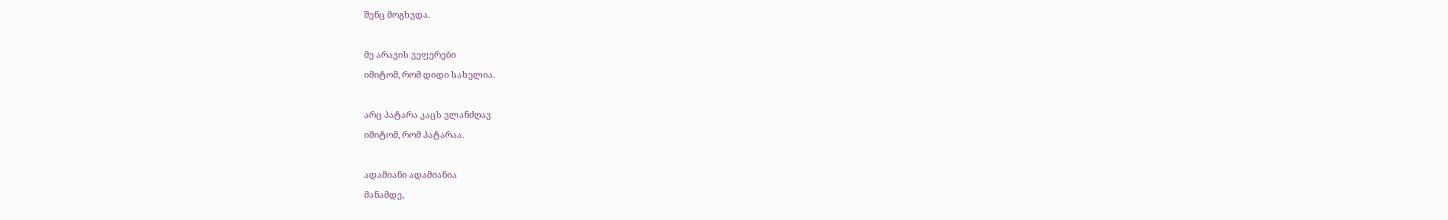შენც მოგხვდა.

მე არავის ვეფერები
იმიტომ, რომ დიდი სახელია.

არც პატარა კაცს ვლანძღავ
იმიტომ, რომ პატარაა.

ადამიანი ადამიანია
მანამდე,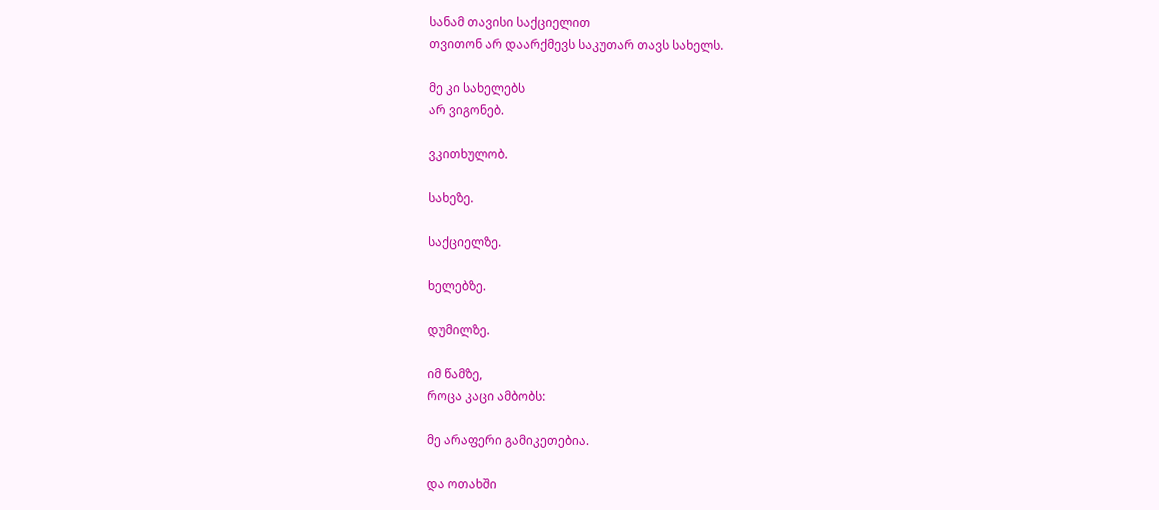სანამ თავისი საქციელით
თვითონ არ დაარქმევს საკუთარ თავს სახელს.

მე კი სახელებს
არ ვიგონებ.

ვკითხულობ.

სახეზე.

საქციელზე.

ხელებზე.

დუმილზე.

იმ წამზე,
როცა კაცი ამბობს:

მე არაფერი გამიკეთებია.

და ოთახში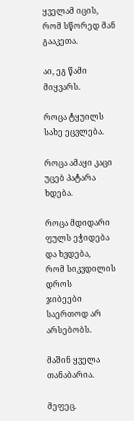ყველამ იცის,
რომ სწორედ მან გააკეთა.

აი, ეგ წამი მიყვარს.

როცა ტყუილს
სახე ეცვლება.

როცა ამაყი კაცი
უცებ პატარა ხდება.

როცა მდიდარი
ფულს ეჭიდება
და ხვდება,
რომ სიკვდილის დროს
ჯიბეები საერთოდ არ არსებობს.

მაშინ ყველა თანაბარია.

მეფეც.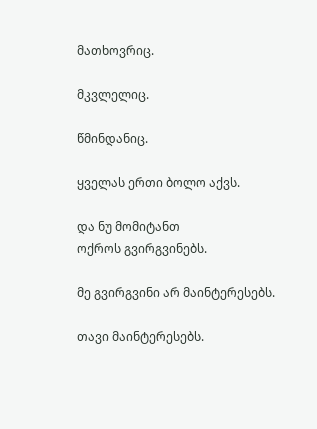მათხოვრიც.

მკვლელიც.

წმინდანიც.

ყველას ერთი ბოლო აქვს.

და ნუ მომიტანთ
ოქროს გვირგვინებს.

მე გვირგვინი არ მაინტერესებს.

თავი მაინტერესებს.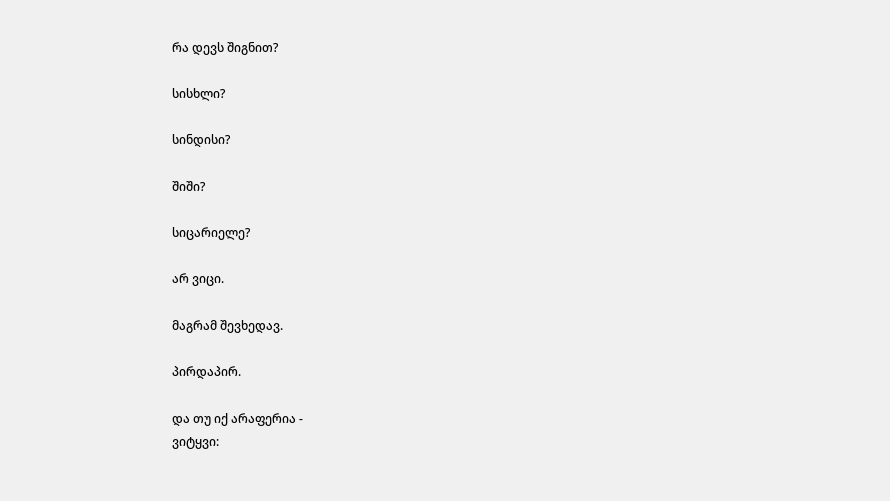რა დევს შიგნით?

სისხლი?

სინდისი?

შიში?

სიცარიელე?

არ ვიცი.

მაგრამ შევხედავ.

პირდაპირ.

და თუ იქ არაფერია -
ვიტყვი: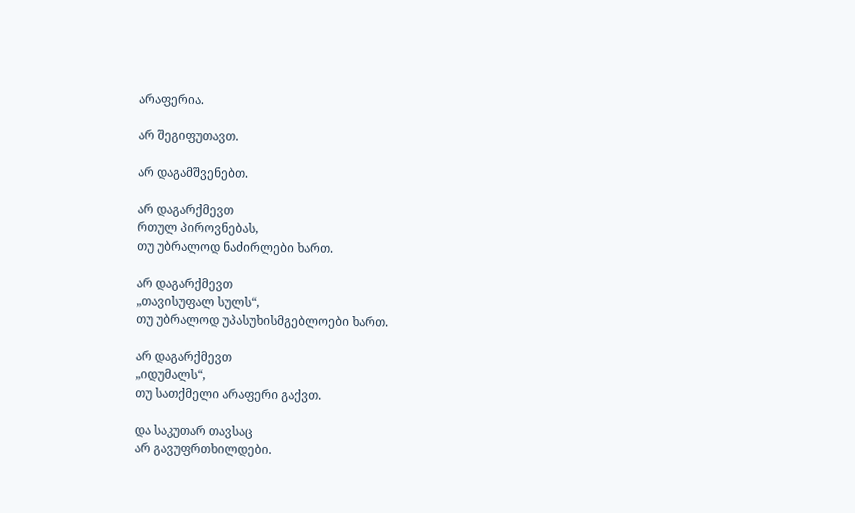არაფერია.

არ შეგიფუთავთ.

არ დაგამშვენებთ.

არ დაგარქმევთ
რთულ პიროვნებას,
თუ უბრალოდ ნაძირლები ხართ.

არ დაგარქმევთ
„თავისუფალ სულს“,
თუ უბრალოდ უპასუხისმგებლოები ხართ.

არ დაგარქმევთ
„იდუმალს“,
თუ სათქმელი არაფერი გაქვთ.

და საკუთარ თავსაც
არ გავუფრთხილდები.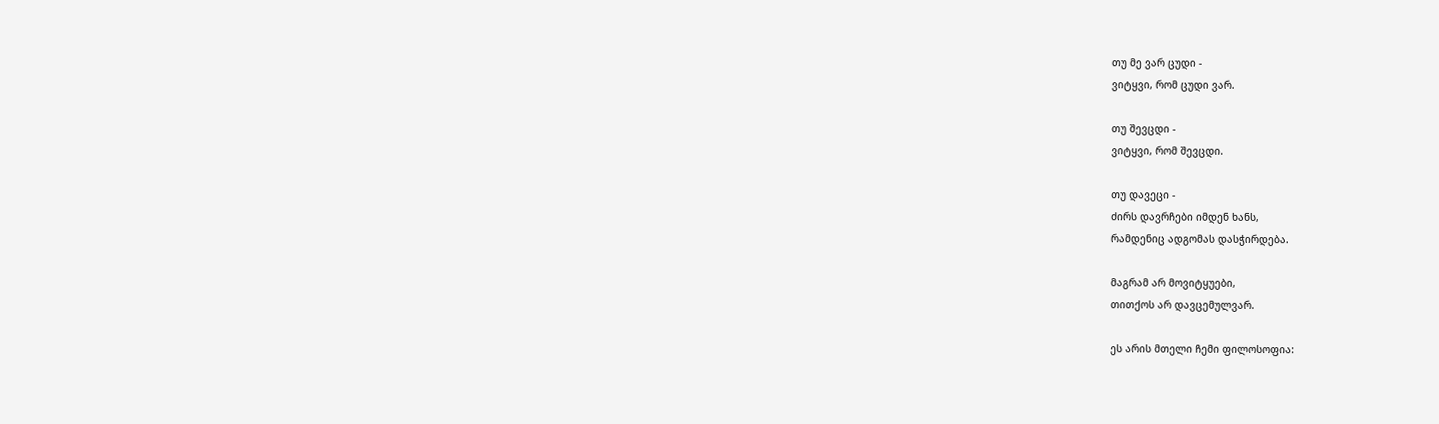თუ მე ვარ ცუდი -
ვიტყვი, რომ ცუდი ვარ.

თუ შევცდი -
ვიტყვი, რომ შევცდი.

თუ დავეცი -
ძირს დავრჩები იმდენ ხანს,
რამდენიც ადგომას დასჭირდება.

მაგრამ არ მოვიტყუები,
თითქოს არ დავცემულვარ.

ეს არის მთელი ჩემი ფილოსოფია: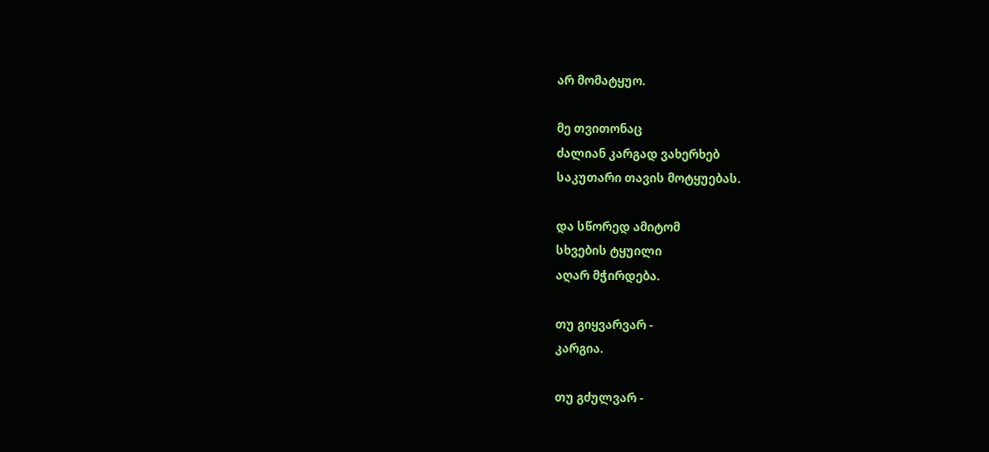არ მომატყუო.

მე თვითონაც
ძალიან კარგად ვახერხებ
საკუთარი თავის მოტყუებას.

და სწორედ ამიტომ
სხვების ტყუილი
აღარ მჭირდება.

თუ გიყვარვარ -
კარგია.

თუ გძულვარ -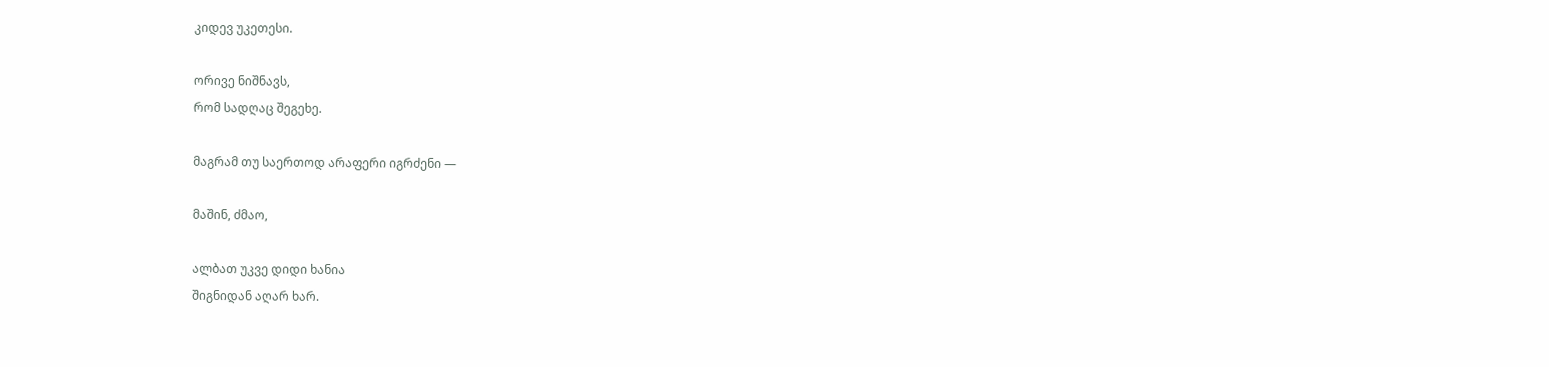კიდევ უკეთესი.

ორივე ნიშნავს,
რომ სადღაც შეგეხე.

მაგრამ თუ საერთოდ არაფერი იგრძენი —

მაშინ, ძმაო,

ალბათ უკვე დიდი ხანია
შიგნიდან აღარ ხარ.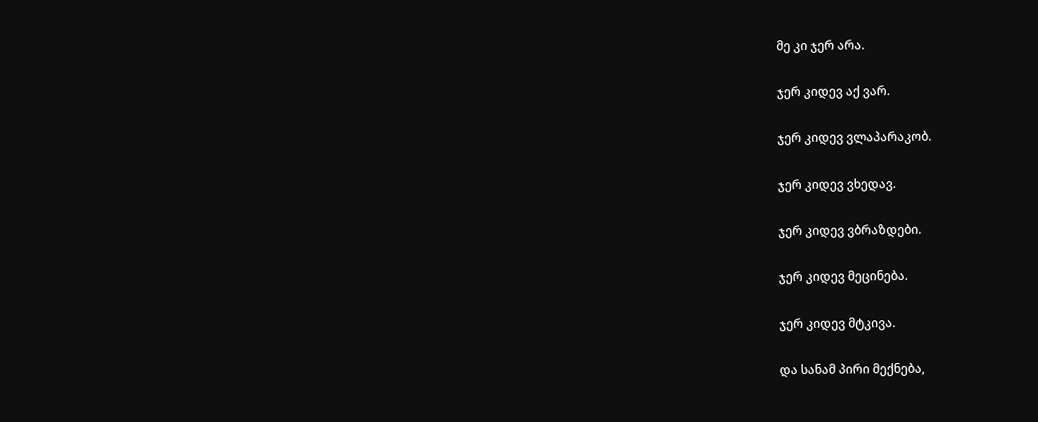მე კი ჯერ არა.

ჯერ კიდევ აქ ვარ.

ჯერ კიდევ ვლაპარაკობ.

ჯერ კიდევ ვხედავ.

ჯერ კიდევ ვბრაზდები.

ჯერ კიდევ მეცინება.

ჯერ კიდევ მტკივა.

და სანამ პირი მექნება,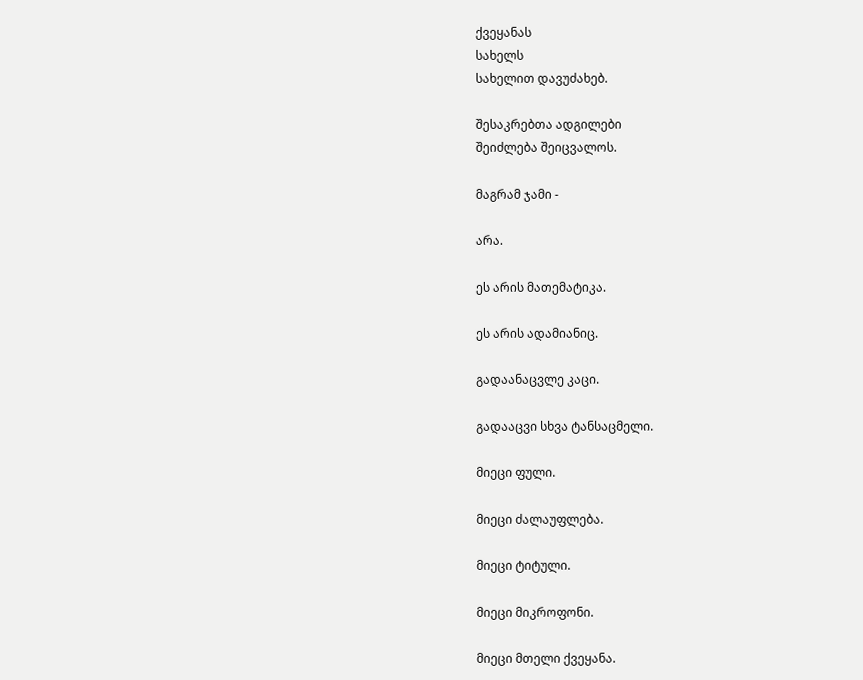ქვეყანას
სახელს
სახელით დავუძახებ.

შესაკრებთა ადგილები
შეიძლება შეიცვალოს.

მაგრამ ჯამი -

არა.

ეს არის მათემატიკა.

ეს არის ადამიანიც.

გადაანაცვლე კაცი.

გადააცვი სხვა ტანსაცმელი.

მიეცი ფული.

მიეცი ძალაუფლება.

მიეცი ტიტული.

მიეცი მიკროფონი.

მიეცი მთელი ქვეყანა.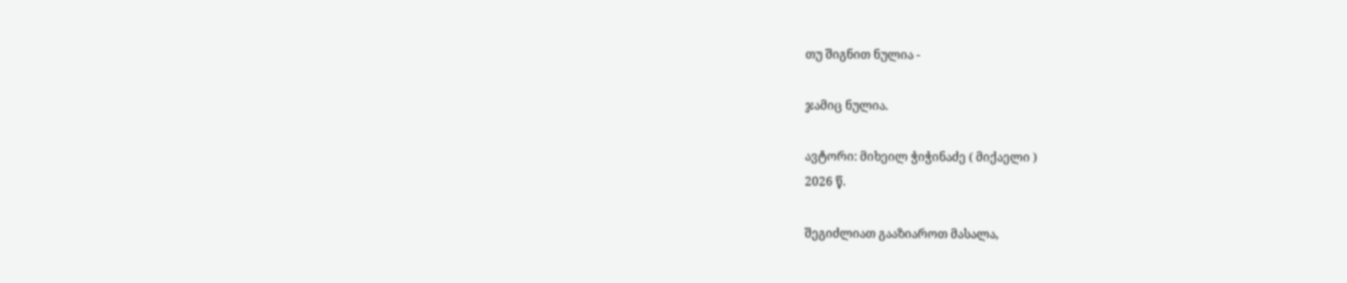თუ შიგნით ნულია -

ჯამიც ნულია.

ავტორი: მიხეილ ჭიჭინაძე ( მიქაელი )
2026 წ.

შეგიძლიათ გააზიაროთ მასალა,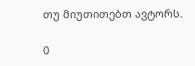თუ მიუთითებთ ავტორს.

0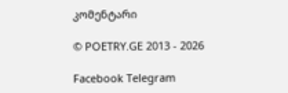კომენტარი

© POETRY.GE 2013 - 2026

Facebook Telegram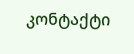კონტაქტი